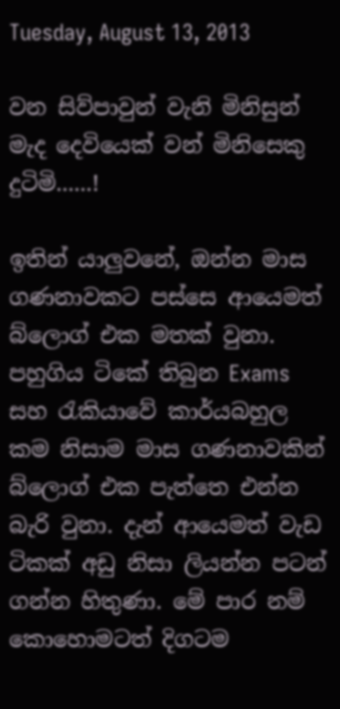Tuesday, August 13, 2013

වන සිව්පාවුන් වැනි මිනිසුන් මැද දෙවියෙක් වන් මිනිසෙකු දුටිමි......!

ඉතින් යාලුවනේ, ඔන්න මාස ගණනාවකට පස්සෙ ආයෙමත් බ්ලොග් එක මතක් වුනා. පහුගිය ටිකේ තිබුන Exams සහ ‍රැකියාවේ කාර්යබහුල කම නිසාම මාස ගණනාවකින් බ්ලොග් එක පැත්තෙ එන්න බැරි වුනා. දැන් ආයෙමත් වැඩ ටිකක් අඩු නිසා ලියන්න පටන් ගන්න හිතුණා. මේ පාර නම් කොහොමටත් දිගටම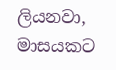ලියනවා, මාසයකට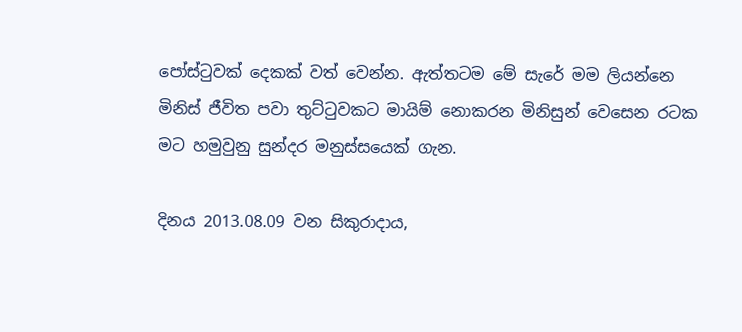පෝස්‍ටුවක් දෙකක් වත් වෙන්න. ඇත්තටම මේ සැරේ මම ලියන්නෙ මිනිස් ජීවිත පවා තුට්‍ටුවකට මායිම් නොකරන මිනිසුන් වෙසෙන රටක මට හමුවුනු සුන්දර මනුස්සයෙක් ගැන.

දිනය 2013.08.09 වන සිකුරාදාය,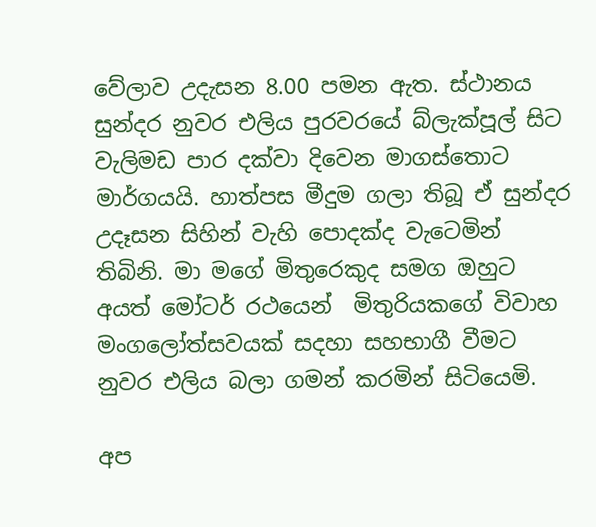වේලාව උදැසන 8.00 පමන ඇත. ස්ථානය සුන්දර නුවර එලිය පුරවරයේ බ්ලැක්පූල් සිට වැලිමඩ පාර දක්වා දිවෙන මාගස්තොට මාර්ගයයි. හාත්පස මීදුම ගලා තිබූ ඒ සුන්දර උදෑසන සිහින් වැහි පොදක්ද වැටෙමින් තිබිනි. මා මගේ මිතුරෙකුද සමග ඔහුට අයත් මෝටර් රථයෙන්  මිතුරියකගේ විවාහ මංගලෝත්සවයක් සදහා සහභාගී වීමට නුවර එලිය බලා ගමන් කරමින් සිටියෙමි.

අප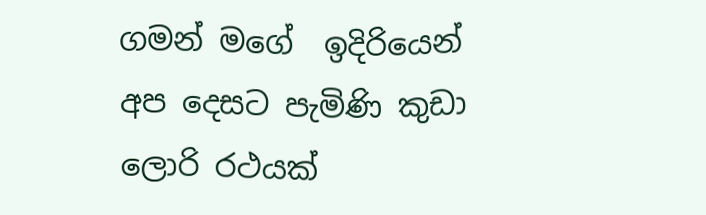ගමන් මගේ  ඉදිරියෙන් අප දෙසට පැමිණි කුඩා ලොරි රථයක්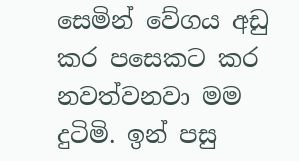සෙමින් වේගය අඩු කර පසෙකට කර නවත්වනවා මම දුටිමි. ඉන් පසු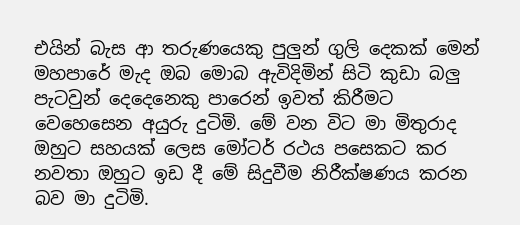එයින් බැස ආ තරුණයෙකු පුලුන් ගුලි දෙකක් මෙන් මහපාරේ මැද ඔබ මොබ ඇවිදිමින් සිටි කුඩා බලු පැටවුන් දෙදෙනෙකු පාරෙන් ඉවත් කිරීමට වෙහෙසෙන අයුරු දුටිමි. මේ වන විට මා මිතුරාද ඔහුට සහයක් ලෙස මෝටර් රථය පසෙකට කර නවතා ඔහුට ඉඩ දී මේ සිදුවීම නිරීක්ෂණය කරන බව මා දුටිමි.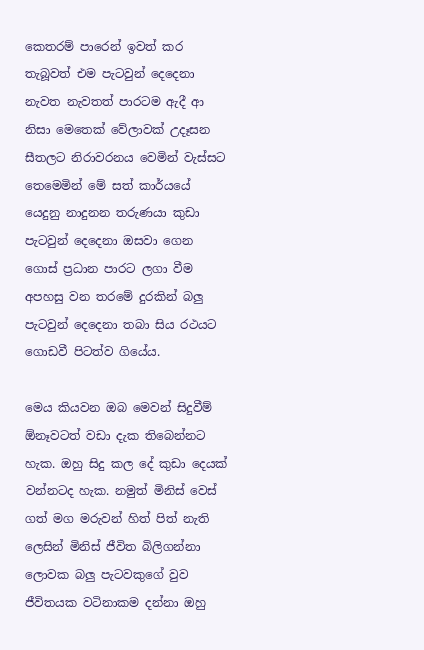කෙතරම් පාරෙන් ඉවත් කර තැබූවත් එම පැටවුන් දෙදෙනා නැවත නැවතත් පාරටම ඇදී ආ නිසා මෙතෙක් වේලාවක් උදෑසන සීතලට නිරාවරනය වෙමින් වැස්සට තෙමෙමින් මේ සත් කාර්යයේ යෙදුනු නාදුනන තරුණයා කුඩා පැටවුන් දෙදෙනා ඔසවා ගෙන ගොස් ප්‍රධාන පාරට ලගා වීම අපහසු වන තරමේ දුරකින් බලු පැටවුන් දෙදෙනා තබා සිය රථයට ගොඩවී පිටත්ව ගියේය.

මෙය කියවන ඔබ මෙවන් සිදුවීම් ඕනෑවටත් වඩා දැක තිබෙන්නට හැක. ඔහු සිදු කල දේ කුඩා දෙයක් වන්නටද හැක. නමුත් මිනිස් වෙස් ගත් මග මරුවන් හිත් පිත් නැති ලෙසින් මිනිස් ජීවිත බිලිගන්නා ලොවක බලු පැටවකුගේ වුව ජීවිතයක වටිනාකම දන්නා ඔහු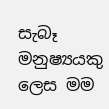සැබෑ මනුෂ්‍යයකු ලෙස මම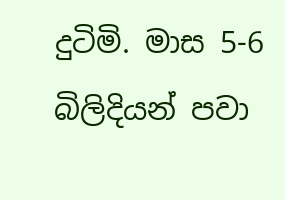දුටිමි. මාස 5-6 බිලිදියන් පවා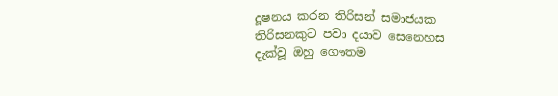දූෂනය කරන තිරිසන් සමාජයක තිරිසනකුට පවා දයාව සෙනෙහස දැක්වූ ඔහු ගෞතම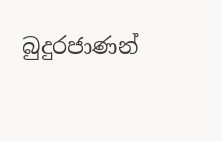බුදුරජාණන්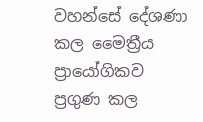වහන්සේ දේශණා කල මෛත්‍රීය ප්‍රායෝගිකව ප්‍රගුණ කල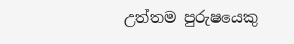උත්තම පුරුෂයෙකු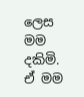ලෙස මම දකිමි. ඒ මම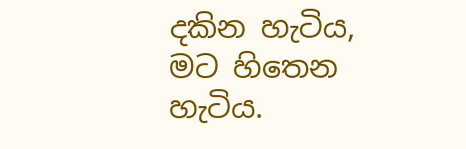දකින හැටිය, මට හිතෙන හැටිය.